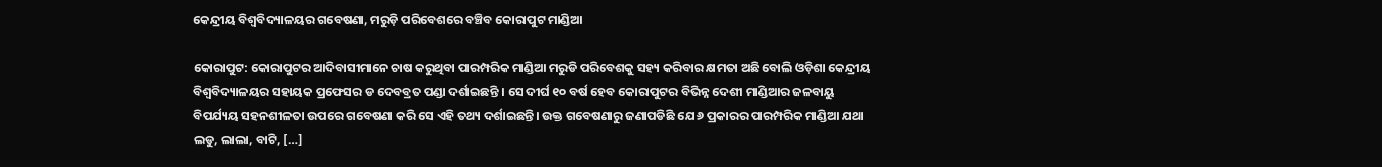କେନ୍ଦ୍ରୀୟ ବିଶ୍ବବିଦ୍ୟାଳୟର ଗବେଷଣା, ମରୁଡ଼ି ପରିବେଶରେ ବଞ୍ଚିବ କୋରାପୁଟ ମାଣ୍ଡିଆ

କୋରାପୁଟ: କୋରାପୁଟର ଆଦିବାସୀମାନେ ଚାଷ କରୁଥିବା ପାରମ୍ପରିକ ମାଣ୍ଡିଆ ମରୁଡି ପରିବେଶକୁ ସହ୍ୟ କରିବାର କ୍ଷମତା ଅଛି ବୋଲି ଓଡ଼ିଶା କେନ୍ଦ୍ରୀୟ ବିଶ୍ୱବିଦ୍ୟାଳୟର ସହାୟକ ପ୍ରଫେସର ଡ ଦେବବ୍ରତ ପଣ୍ଡା ଦର୍ଶାଇଛନ୍ତି । ସେ ଦୀର୍ଘ ୧୦ ବର୍ଷ ହେବ କୋରାପୁଟର ବିଭିନ୍ନ ଦେଶୀ ମାଣ୍ଡିଆର ଜଳବାୟୁ ବିପର୍ଯ୍ୟୟ ସହନଶୀଳତା ଉପରେ ଗବେଷଣା କରି ସେ ଏହି ତଥ୍ୟ ଦର୍ଶାଇଛନ୍ତି। ଉକ୍ତ ଗବେଷଣାରୁ ଜଣାପଡିଛି ଯେ ୬ ପ୍ରକାରର ପାରମ୍ପରିକ ମାଣ୍ଡିଆ ଯଥା ଲଡୁ, ଲାଲା, ବାଟି, […]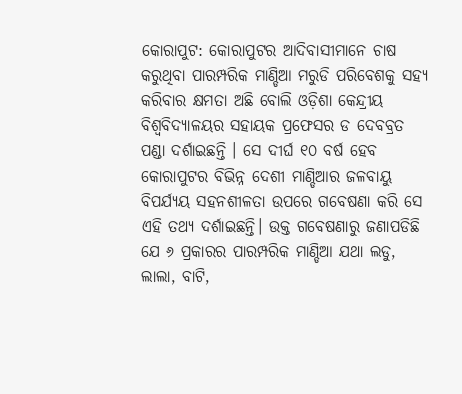କୋରାପୁଟ: କୋରାପୁଟର ଆଦିବାସୀମାନେ ଚାଷ କରୁଥିବା ପାରମ୍ପରିକ ମାଣ୍ଡିଆ ମରୁଡି ପରିବେଶକୁ ସହ୍ୟ କରିବାର କ୍ଷମତା ଅଛି ବୋଲି ଓଡ଼ିଶା କେନ୍ଦ୍ରୀୟ ବିଶ୍ୱବିଦ୍ୟାଳୟର ସହାୟକ ପ୍ରଫେସର ଡ ଦେବବ୍ରତ ପଣ୍ଡା ଦର୍ଶାଇଛନ୍ତି । ସେ ଦୀର୍ଘ ୧୦ ବର୍ଷ ହେବ କୋରାପୁଟର ବିଭିନ୍ନ ଦେଶୀ ମାଣ୍ଡିଆର ଜଳବାୟୁ ବିପର୍ଯ୍ୟୟ ସହନଶୀଳତା ଉପରେ ଗବେଷଣା କରି ସେ ଏହି ତଥ୍ୟ ଦର୍ଶାଇଛନ୍ତି। ଉକ୍ତ ଗବେଷଣାରୁ ଜଣାପଡିଛି ଯେ ୬ ପ୍ରକାରର ପାରମ୍ପରିକ ମାଣ୍ଡିଆ ଯଥା ଲଡୁ, ଲାଲା, ବାଟି,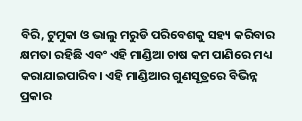ବିରି, ଟୁମୁକା ଓ ଭାଲୁ ମରୁଡି ପରିବେଶକୁ ସହ୍ୟ କରିବାର କ୍ଷମତା ରହିଛି ଏବଂ ଏହି ମାଣ୍ଡିଆ ଚାଷ କମ ପାଣିରେ ମଧ୍ୟ କରାଯାଇପାରିବ। ଏହି ମାଣ୍ଡିଆର ଗୁଣସୂତ୍ରରେ ବିଭିନ୍ନ ପ୍ରକାର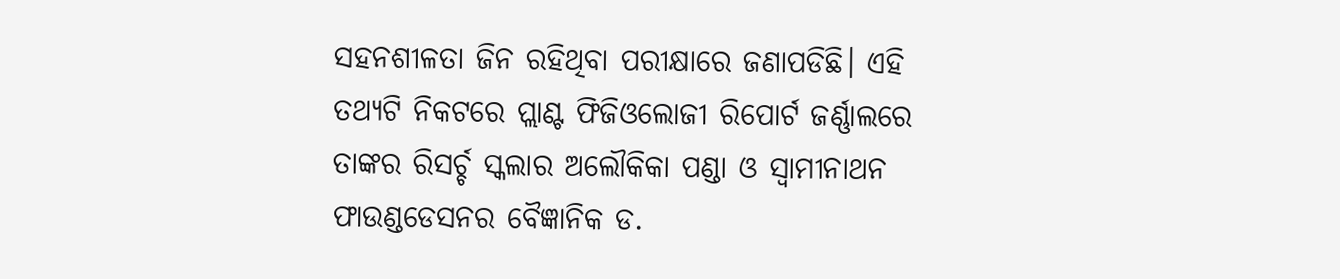ସହନଶୀଳତା ଜିନ ରହିଥିବା ପରୀକ୍ଷାରେ ଜଣାପଡିଛି। ଏହି ତଥ୍ୟଟି ନିକଟରେ ପ୍ଲାଣ୍ଟ ଫିଜିଓଲୋଜୀ ରିପୋର୍ଟ ଜର୍ଣ୍ଣାଲରେ ତାଙ୍କର ରିସର୍ଚ୍ଚ ସ୍କଲାର ଅଲୌକିକା ପଣ୍ଡା ଓ ସ୍ୱାମୀନାଥନ ଫାଉଣ୍ଡଡେସନର ବୈଜ୍ଞାନିକ ଡ.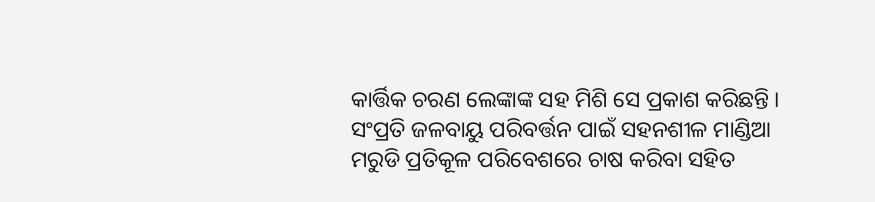କାର୍ତ୍ତିକ ଚରଣ ଲେଙ୍କାଙ୍କ ସହ ମିଶି ସେ ପ୍ରକାଶ କରିଛନ୍ତି । ସଂପ୍ରତି ଜଳବାୟୁ ପରିବର୍ତ୍ତନ ପାଇଁ ସହନଶୀଳ ମାଣ୍ଡିଆ ମରୁଡି ପ୍ରତିକୂଳ ପରିବେଶରେ ଚାଷ କରିବା ସହିତ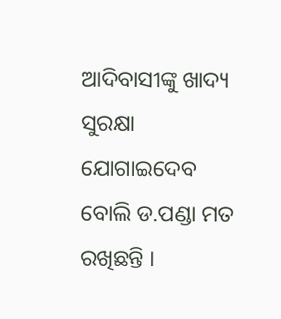ଆଦିବାସୀଙ୍କୁ ଖାଦ୍ୟ ସୁରକ୍ଷା ଯୋଗାଇଦେବ ବୋଲି ଡ.ପଣ୍ଡା ମତ ରଖିଛନ୍ତି ।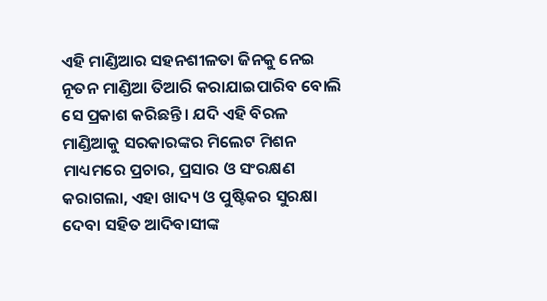ଏହି ମାଣ୍ଡିଆର ସହନଶୀଳତା ଜିନକୁ ନେଇ ନୂତନ ମାଣ୍ଡିଆ ତିଆରି କରାଯାଇପାରିବ ବୋଲି ସେ ପ୍ରକାଶ କରିଛନ୍ତି। ଯଦି ଏହି ବିରଳ ମାଣ୍ଡିଆକୁ ସରକାରଙ୍କର ମିଲେଟ ମିଶନ ମାଧ୍ୟମରେ ପ୍ରଚାର, ପ୍ରସାର ଓ ସଂରକ୍ଷଣ କରାଗଲା, ଏହା ଖାଦ୍ୟ ଓ ପୁଷ୍ଟିକର ସୁରକ୍ଷା ଦେବା ସହିତ ଆଦିବାସୀଙ୍କ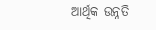ଆର୍ଥିକ ଉନ୍ନତି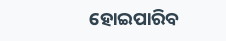ହୋଇପାରିବ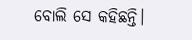ବୋଲି ସେ କହିଛନ୍ତି।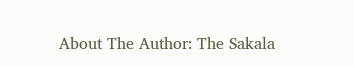About The Author: The Sakala